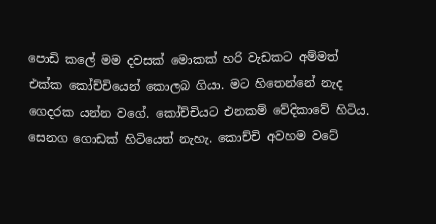පොඩි කලේ මම දවසක් මොකක් හරි වැඩකට අම්මත් එක්ක කෝච්චියෙන් කොලබ ගියා. මට හිතෙන්නේ නැද ගෙදරක යන්න වගේ. කෝච්චියට එනකම් වේදිකාවේ හිටිය. සෙනග ගොඩක් හිටියෙත් නැහැ. කොච්චි අවහම වටේ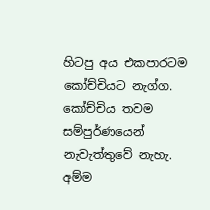හිටපු අය එකපාරටම කෝච්චියට නැග්ග. කෝච්චිය තවම සම්පුර්ණයෙන් නැවැත්තුවේ නැහැ. අම්ම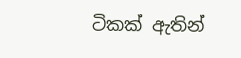ටිකක් ඇතින්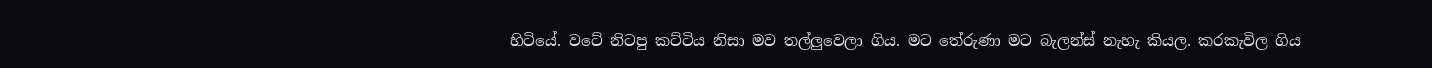හිටියේ. වටේ නිටපු කට්ටිය නිසා මව තල්ලුවෙලා ගිය. මට තේරුණා මට බැලන්ස් නැහැ කියල. කරකැවිල ගිය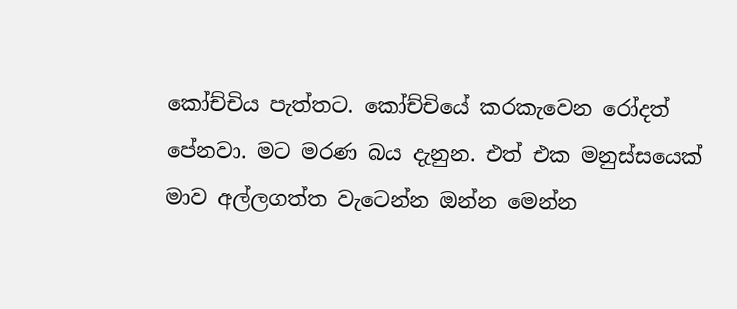කෝච්චිය පැත්තට. කෝච්චියේ කරකැවෙන රෝදත් පේනවා. මට මරණ බය දැනුන. එත් එක මනුස්සයෙක් මාව අල්ලගත්ත වැටෙන්න ඔන්න මෙන්න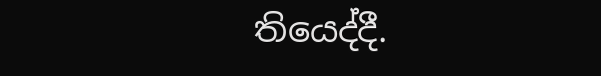තියෙද්දී.